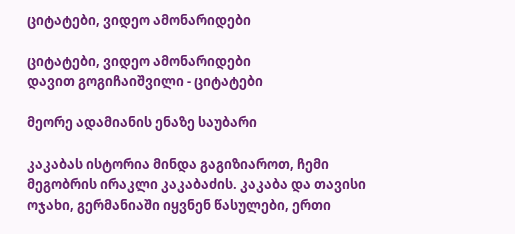ციტატები, ვიდეო ამონარიდები

ციტატები, ვიდეო ამონარიდები
დავით გოგიჩაიშვილი - ციტატები

მეორე ადამიანის ენაზე საუბარი

კაკაბას ისტორია მინდა გაგიზიაროთ, ჩემი მეგობრის ირაკლი კაკაბაძის. კაკაბა და თავისი ოჯახი, გერმანიაში იყვნენ წასულები, ერთი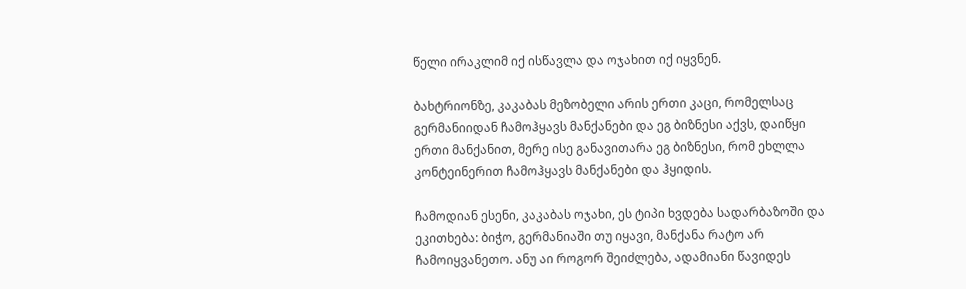წელი ირაკლიმ იქ ისწავლა და ოჯახით იქ იყვნენ.

ბახტრიონზე, კაკაბას მეზობელი არის ერთი კაცი, რომელსაც გერმანიიდან ჩამოჰყავს მანქანები და ეგ ბიზნესი აქვს, დაიწყი ერთი მანქანით, მერე ისე განავითარა ეგ ბიზნესი, რომ ეხლლა კონტეინერით ჩამოჰყავს მანქანები და ჰყიდის.

ჩამოდიან ესენი, კაკაბას ოჯახი, ეს ტიპი ხვდება სადარბაზოში და ეკითხება: ბიჭო, გერმანიაში თუ იყავი, მანქანა რატო არ ჩამოიყვანეთო. ანუ აი როგორ შეიძლება, ადამიანი წავიდეს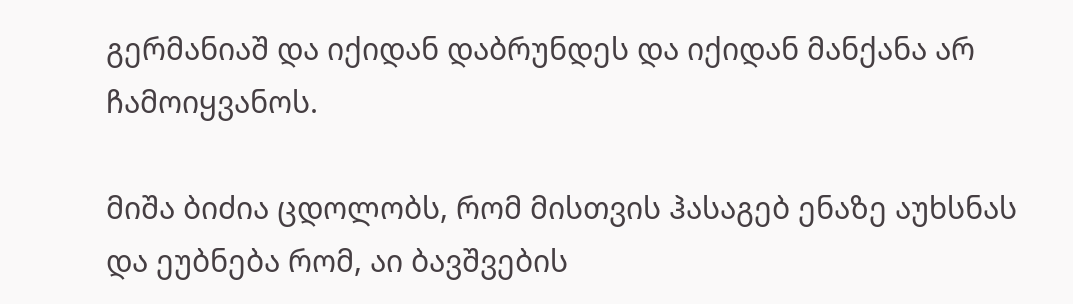გერმანიაშ და იქიდან დაბრუნდეს და იქიდან მანქანა არ ჩამოიყვანოს.

მიშა ბიძია ცდოლობს, რომ მისთვის ჰასაგებ ენაზე აუხსნას და ეუბნება რომ, აი ბავშვების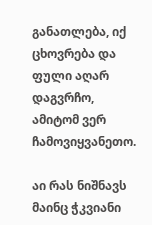განათლება, იქ ცხოვრება და ფული აღარ დაგვრჩო, ამიტომ ვერ ჩამოვიყვანეთო.

აი რას ნიშნავს მაინც ჭკვიანი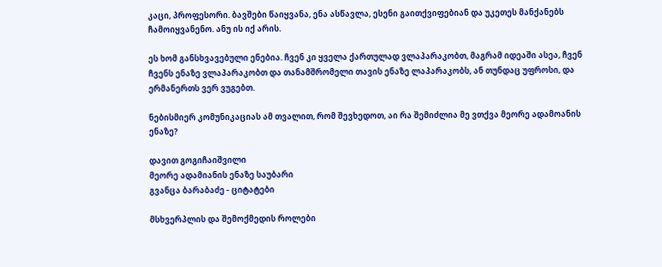კაცი, პროფესორი. ბავშები წაიყვანა, ენა ასწავლა, ესენი გაითქვიფებიან და უკეთეს მანქანებს ჩამოიყვანენო. ანუ ის იქ არის.

ეს ხომ განსხვავებული ენებია. ჩვენ კი ყველა ქართულად ვლაპარაკობთ, მაგრამ იდეაში ასეა, ჩვენ ჩვენს ენაზე ვლაპარაკობთ და თანამშრომელი თავის ენაზე ლაპარაკობს, ან თუნდაც უფროსი, და ერმანერთს ვერ ვუგებთ.

ნებისმიერ კომუნიკაციას ამ თვალით, რომ შევხედოთ, აი რა შემიძლია მე ვთქვა მეორე ადამოანის ენაზე?

დავით გოგიჩაიშვილი
მეორე ადამიანის ენაზე საუბარი
გვანცა ბარაბაძე - ციტატები

მსხვერპლის და შემოქმედის როლები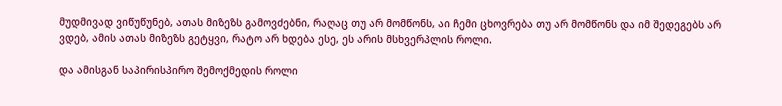მუდმივად ვიწუწუნებ, ათას მიზეზს გამოვძებნი, რაღაც თუ არ მომწონს, აი ჩემი ცხოვრება თუ არ მომწონს და იმ შედეგებს არ ვდებ, ამის ათას მიზეზს გეტყვი, რატო არ ხდება ესე, ეს არის მსხვერპლის როლი.

და ამისგან საპირისპირო შემოქმედის როლი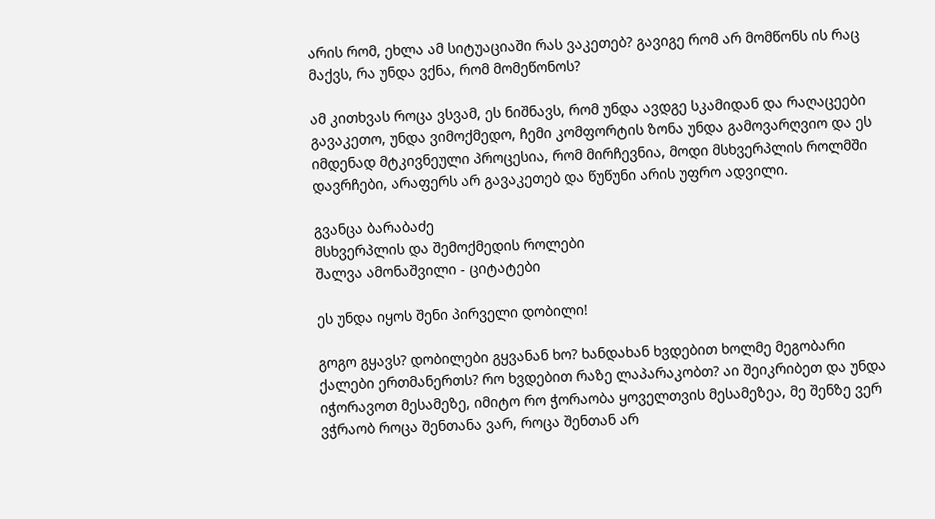არის რომ, ეხლა ამ სიტუაციაში რას ვაკეთებ? გავიგე რომ არ მომწონს ის რაც მაქვს, რა უნდა ვქნა, რომ მომეწონოს?

ამ კითხვას როცა ვსვამ, ეს ნიშნავს, რომ უნდა ავდგე სკამიდან და რაღაცეები გავაკეთო, უნდა ვიმოქმედო, ჩემი კომფორტის ზონა უნდა გამოვარღვიო და ეს იმდენად მტკივნეული პროცესია, რომ მირჩევნია, მოდი მსხვერპლის როლმში დავრჩები, არაფერს არ გავაკეთებ და წუწუნი არის უფრო ადვილი.

გვანცა ბარაბაძე
მსხვერპლის და შემოქმედის როლები
შალვა ამონაშვილი - ციტატები

ეს უნდა იყოს შენი პირველი დობილი!

გოგო გყავს? დობილები გყვანან ხო? ხანდახან ხვდებით ხოლმე მეგობარი ქალები ერთმანერთს? რო ხვდებით რაზე ლაპარაკობთ? აი შეიკრიბეთ და უნდა იჭორავოთ მესამეზე, იმიტო რო ჭორაობა ყოველთვის მესამეზეა, მე შენზე ვერ ვჭრაობ როცა შენთანა ვარ, როცა შენთან არ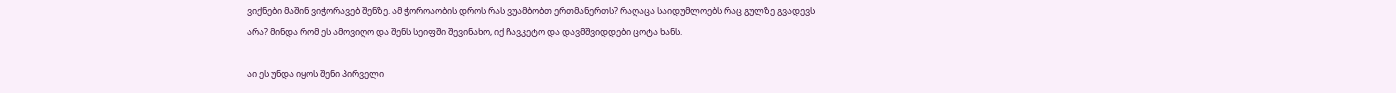ვიქნები მაშინ ვიჭორავებ შენზე. ამ ჭოროაობის დროს რას ვუამბობთ ერთმანერთს? რაღაცა საიდუმლოებს რაც გულზე გვადევს არა? მინდა რომ ეს ამოვიღო და შენს სეიფში შევინახო, იქ ჩავკეტო და დავმშვიდდები ცოტა ხანს.

აი ეს უნდა იყოს შენი პირველი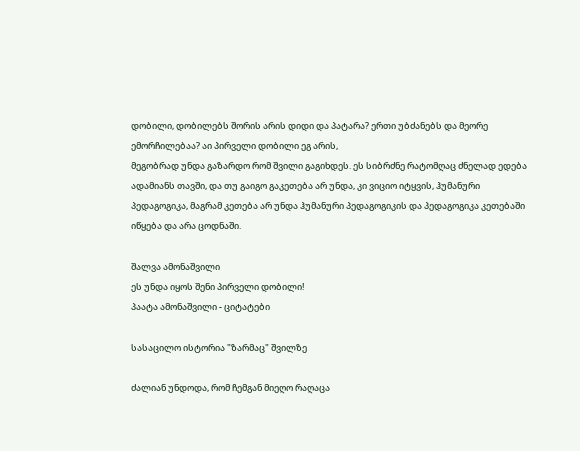დობილი, დობილებს შორის არის დიდი და პატარა? ერთი უბძანებს და მეორე ემორჩილებაა? აი პირველი დობილი ეგ არის,
მეგობრად უნდა გაზარდო რომ შვილი გაგიხდეს. ეს სიბრძნე რატომღაც ძნელად ედება ადამიანს თავში, და თუ გაიგო გაკეთება არ უნდა, კი ვიციო იტყვის, ჰუმანური პედაგოგიკა, მაგრამ კეთება არ უნდა ჰუმანური პედაგოგიკის და პედაგოგიკა კეთებაში იწყება და არა ცოდნაში.

შალვა ამონაშვილი
ეს უნდა იყოს შენი პირველი დობილი!
პაატა ამონაშვილი - ციტატები

სასაცილო ისტორია "ზარმაც" შვილზე

ძალიან უნდოდა, რომ ჩემგან მიეღო რაღაცა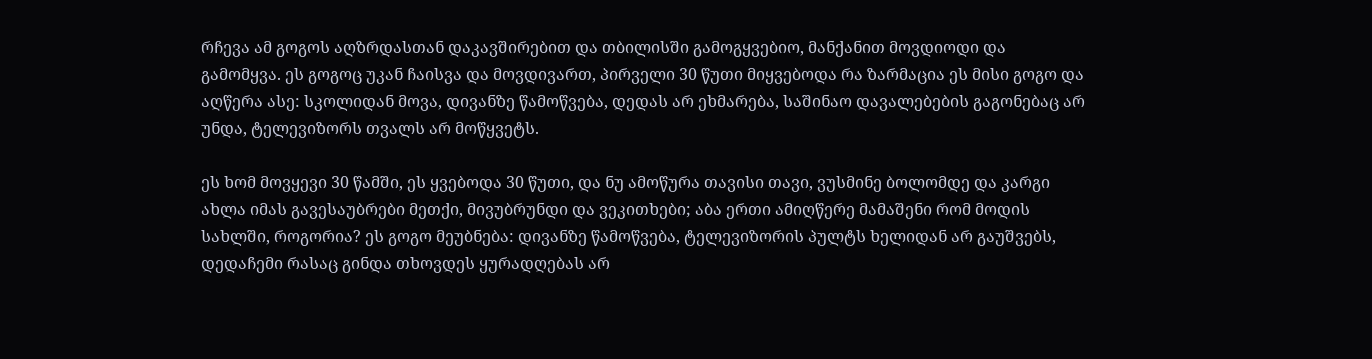რჩევა ამ გოგოს აღზრდასთან დაკავშირებით და თბილისში გამოგყვებიო, მანქანით მოვდიოდი და გამომყვა. ეს გოგოც უკან ჩაისვა და მოვდივართ, პირველი 30 წუთი მიყვებოდა რა ზარმაცია ეს მისი გოგო და აღწერა ასე: სკოლიდან მოვა, დივანზე წამოწვება, დედას არ ეხმარება, საშინაო დავალებების გაგონებაც არ უნდა, ტელევიზორს თვალს არ მოწყვეტს.

ეს ხომ მოვყევი 30 წამში, ეს ყვებოდა 30 წუთი, და ნუ ამოწურა თავისი თავი, ვუსმინე ბოლომდე და კარგი ახლა იმას გავესაუბრები მეთქი, მივუბრუნდი და ვეკითხები; აბა ერთი ამიღწერე მამაშენი რომ მოდის სახლში, როგორია? ეს გოგო მეუბნება: დივანზე წამოწვება, ტელევიზორის პულტს ხელიდან არ გაუშვებს, დედაჩემი რასაც გინდა თხოვდეს ყურადღებას არ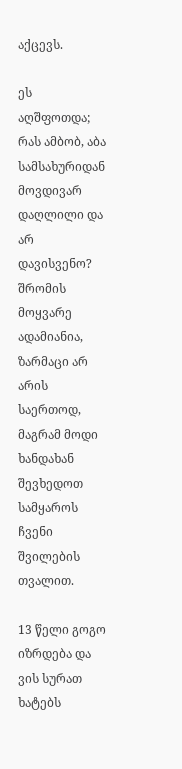აქცევს.

ეს აღშფოთდა; რას ამბობ, აბა სამსახურიდან მოვდივარ დაღლილი და არ დავისვენო? შრომის მოყვარე ადამიანია, ზარმაცი არ არის საერთოდ, მაგრამ მოდი ხანდახან შევხედოთ სამყაროს ჩვენი შვილების თვალით.

13 წელი გოგო იზრდება და ვის სურათ ხატებს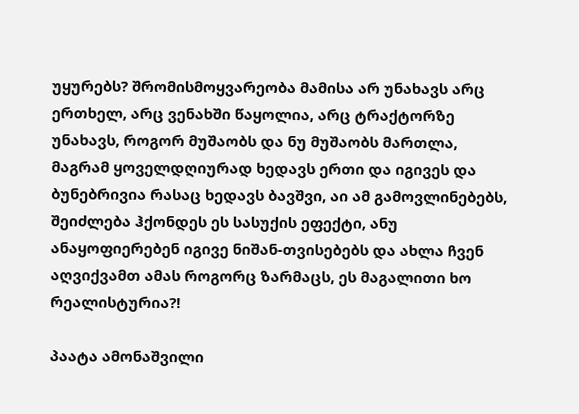უყურებს? შრომისმოყვარეობა მამისა არ უნახავს არც ერთხელ, არც ვენახში წაყოლია, არც ტრაქტორზე უნახავს, როგორ მუშაობს და ნუ მუშაობს მართლა, მაგრამ ყოველდღიურად ხედავს ერთი და იგივეს და ბუნებრივია რასაც ხედავს ბავშვი, აი ამ გამოვლინებებს, შეიძლება ჰქონდეს ეს სასუქის ეფექტი, ანუ ანაყოფიერებენ იგივე ნიშან-თვისებებს და ახლა ჩვენ აღვიქვამთ ამას როგორც ზარმაცს, ეს მაგალითი ხო რეალისტურია?!

პაატა ამონაშვილი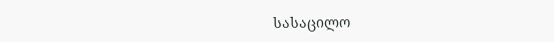სასაცილო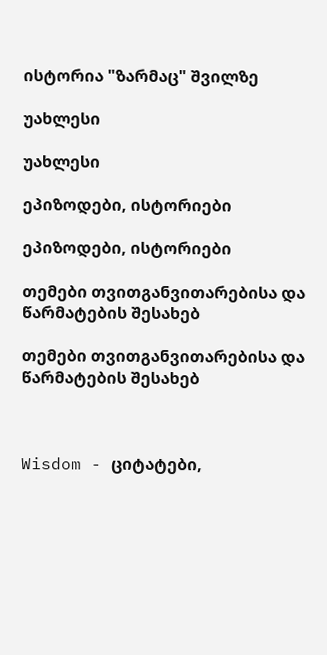ისტორია "ზარმაც" შვილზე

უახლესი

უახლესი

ეპიზოდები, ისტორიები

ეპიზოდები, ისტორიები

თემები თვითგანვითარებისა და წარმატების შესახებ

თემები თვითგანვითარებისა და წარმატების შესახებ



Wisdom - ციტატები,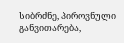სიბრძნე, პიროვნული განვითარება,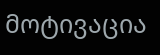მოტივაცია